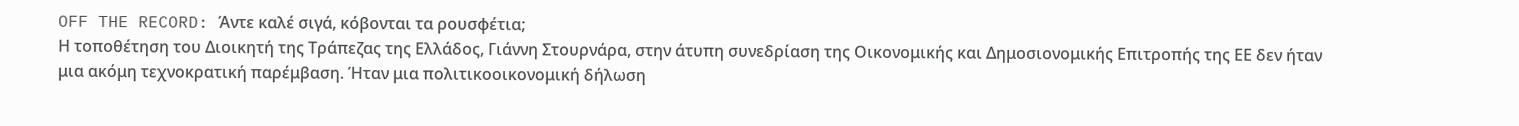OFF THE RECORD: Άντε καλέ σιγά, κόβονται τα ρουσφέτια;
Η τοποθέτηση του Διοικητή της Τράπεζας της Ελλάδος, Γιάννη Στουρνάρα, στην άτυπη συνεδρίαση της Οικονομικής και Δημοσιονομικής Επιτροπής της ΕΕ δεν ήταν μια ακόμη τεχνοκρατική παρέμβαση. Ήταν μια πολιτικοοικονομική δήλωση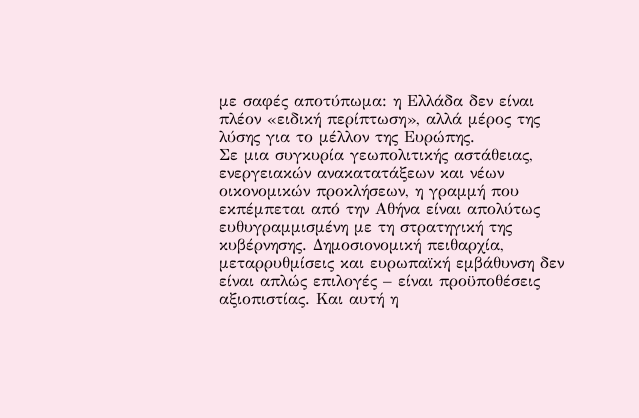με σαφές αποτύπωμα: η Ελλάδα δεν είναι πλέον «ειδική περίπτωση», αλλά μέρος της λύσης για το μέλλον της Ευρώπης.
Σε μια συγκυρία γεωπολιτικής αστάθειας, ενεργειακών ανακατατάξεων και νέων οικονομικών προκλήσεων, η γραμμή που εκπέμπεται από την Αθήνα είναι απολύτως ευθυγραμμισμένη με τη στρατηγική της κυβέρνησης. Δημοσιονομική πειθαρχία, μεταρρυθμίσεις και ευρωπαϊκή εμβάθυνση δεν είναι απλώς επιλογές – είναι προϋποθέσεις αξιοπιστίας. Και αυτή η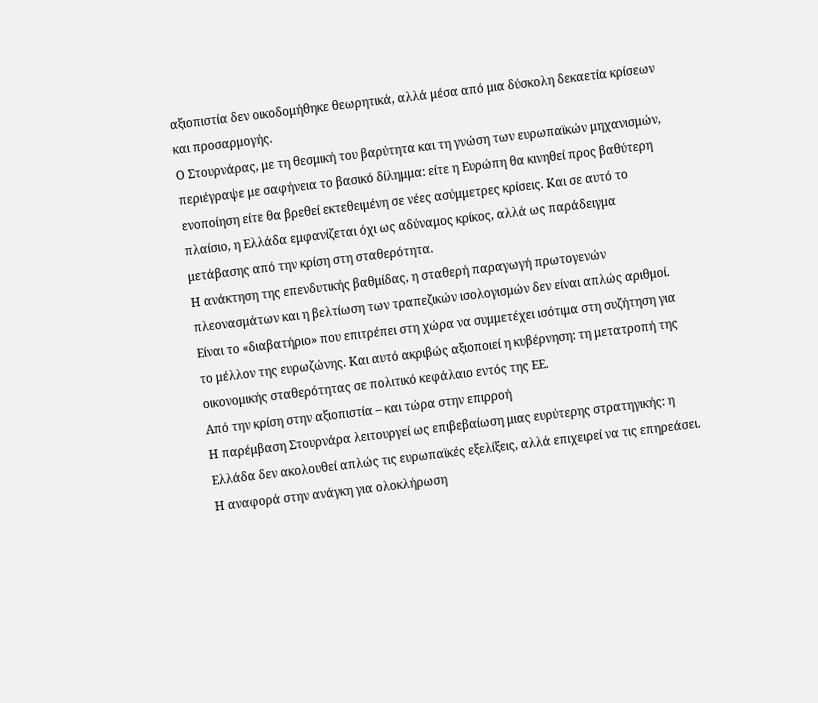αξιοπιστία δεν οικοδομήθηκε θεωρητικά, αλλά μέσα από μια δύσκολη δεκαετία κρίσεων και προσαρμογής.
Ο Στουρνάρας, με τη θεσμική του βαρύτητα και τη γνώση των ευρωπαϊκών μηχανισμών, περιέγραψε με σαφήνεια το βασικό δίλημμα: είτε η Ευρώπη θα κινηθεί προς βαθύτερη ενοποίηση είτε θα βρεθεί εκτεθειμένη σε νέες ασύμμετρες κρίσεις. Και σε αυτό το πλαίσιο, η Ελλάδα εμφανίζεται όχι ως αδύναμος κρίκος, αλλά ως παράδειγμα μετάβασης από την κρίση στη σταθερότητα.
Η ανάκτηση της επενδυτικής βαθμίδας, η σταθερή παραγωγή πρωτογενών πλεονασμάτων και η βελτίωση των τραπεζικών ισολογισμών δεν είναι απλώς αριθμοί. Είναι το «διαβατήριο» που επιτρέπει στη χώρα να συμμετέχει ισότιμα στη συζήτηση για το μέλλον της ευρωζώνης. Και αυτό ακριβώς αξιοποιεί η κυβέρνηση: τη μετατροπή της οικονομικής σταθερότητας σε πολιτικό κεφάλαιο εντός της ΕΕ.
Από την κρίση στην αξιοπιστία – και τώρα στην επιρροή
Η παρέμβαση Στουρνάρα λειτουργεί ως επιβεβαίωση μιας ευρύτερης στρατηγικής: η Ελλάδα δεν ακολουθεί απλώς τις ευρωπαϊκές εξελίξεις, αλλά επιχειρεί να τις επηρεάσει. Η αναφορά στην ανάγκη για ολοκλήρωση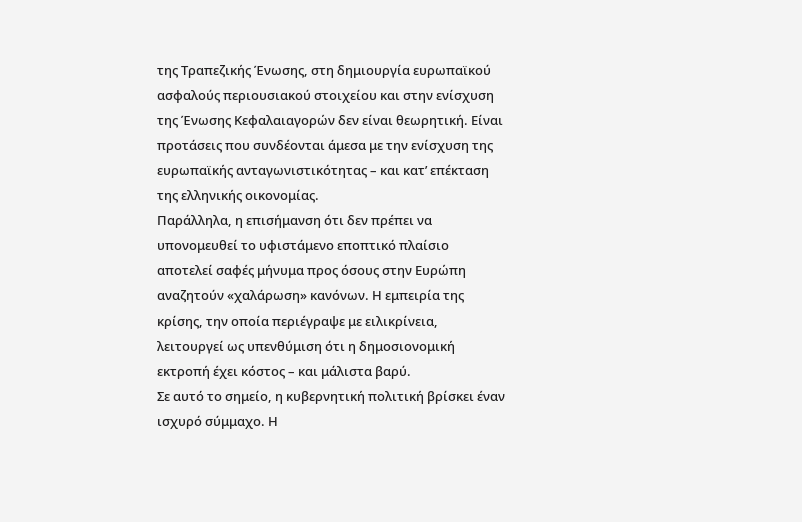της Τραπεζικής Ένωσης, στη δημιουργία ευρωπαϊκού ασφαλούς περιουσιακού στοιχείου και στην ενίσχυση της Ένωσης Κεφαλαιαγορών δεν είναι θεωρητική. Είναι προτάσεις που συνδέονται άμεσα με την ενίσχυση της ευρωπαϊκής ανταγωνιστικότητας – και κατ’ επέκταση της ελληνικής οικονομίας.
Παράλληλα, η επισήμανση ότι δεν πρέπει να υπονομευθεί το υφιστάμενο εποπτικό πλαίσιο αποτελεί σαφές μήνυμα προς όσους στην Ευρώπη αναζητούν «χαλάρωση» κανόνων. Η εμπειρία της κρίσης, την οποία περιέγραψε με ειλικρίνεια, λειτουργεί ως υπενθύμιση ότι η δημοσιονομική εκτροπή έχει κόστος – και μάλιστα βαρύ.
Σε αυτό το σημείο, η κυβερνητική πολιτική βρίσκει έναν ισχυρό σύμμαχο. Η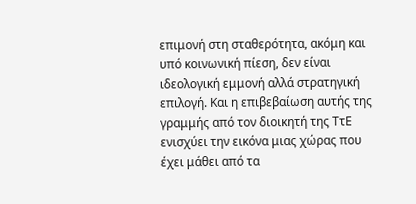επιμονή στη σταθερότητα, ακόμη και υπό κοινωνική πίεση, δεν είναι ιδεολογική εμμονή αλλά στρατηγική επιλογή. Και η επιβεβαίωση αυτής της γραμμής από τον διοικητή της ΤτΕ ενισχύει την εικόνα μιας χώρας που έχει μάθει από τα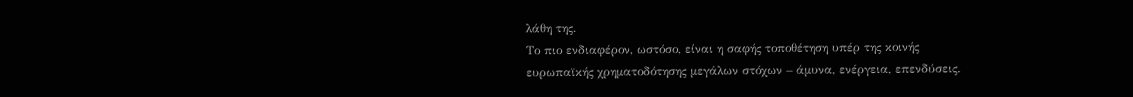λάθη της.
Το πιο ενδιαφέρον, ωστόσο, είναι η σαφής τοποθέτηση υπέρ της κοινής ευρωπαϊκής χρηματοδότησης μεγάλων στόχων – άμυνα, ενέργεια, επενδύσεις.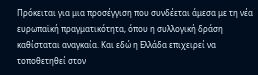Πρόκειται για μια προσέγγιση που συνδέεται άμεσα με τη νέα ευρωπαϊκή πραγματικότητα, όπου η συλλογική δράση καθίσταται αναγκαία. Και εδώ η Ελλάδα επιχειρεί να τοποθετηθεί στον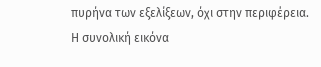πυρήνα των εξελίξεων, όχι στην περιφέρεια.
Η συνολική εικόνα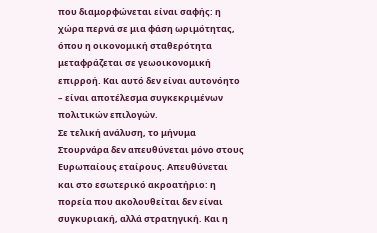που διαμορφώνεται είναι σαφής: η χώρα περνά σε μια φάση ωριμότητας, όπου η οικονομική σταθερότητα μεταφράζεται σε γεωοικονομική επιρροή. Και αυτό δεν είναι αυτονόητο – είναι αποτέλεσμα συγκεκριμένων πολιτικών επιλογών.
Σε τελική ανάλυση, το μήνυμα Στουρνάρα δεν απευθύνεται μόνο στους Ευρωπαίους εταίρους. Απευθύνεται και στο εσωτερικό ακροατήριο: η πορεία που ακολουθείται δεν είναι συγκυριακή, αλλά στρατηγική. Και η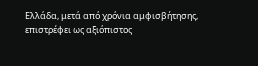Ελλάδα, μετά από χρόνια αμφισβήτησης, επιστρέφει ως αξιόπιστος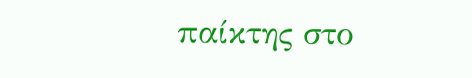παίκτης στο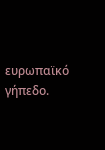ευρωπαϊκό γήπεδο.